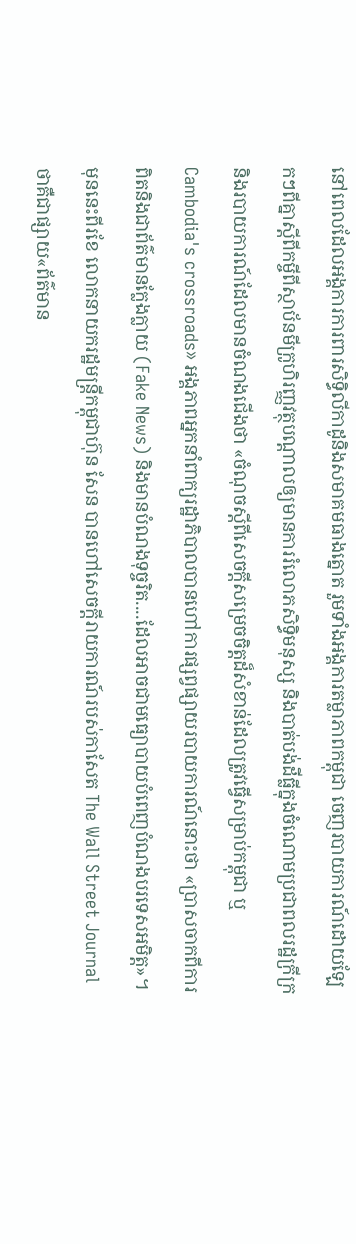នៅពេលដែលអង្គការការពារសិទ្ធិលីកាដូនិងសមាគមធាងត្នោត រួមទាំងអង្គការតម្លាភាពកម្ពុជា ចេញរបាយការណ៍ដោយឡែកៗពីគ្នាស្តីពីកម្ចីពីស្ថាប័នមីក្រូហិរញ្ញវត្ថុបណ្តាលឲ្យមានការរំលោភសិទ្ធិមនុស្ស និងបាត់បង់ដីធ្លីក្នុងចំណោមប្រជាពលរដ្ឋក្រីក្រ និងរបាយការណ៍ដែលមានចំណងជើងថា «ចំណុចស្តីពីសេចក្តីសម្រេចចិត្តដ៏សំខាន់ដែលត្រូវធ្វើសម្រាប់កម្ពុជា ឬ Cambodia's crossroads» អង្គភាពអ្នកនាំពាក្យរដ្ឋាភិបាលបានហៅការផ្សព្វផ្សាយរបាយការណ៍នោះថា «ប្រាសចាកពីការពិតនិងជាព័ត៌មានក្លែងក្លាយ (Fake News) និងមានបំណងទុច្ចរិត....ដែលអាចជាមធ្យោបាយបំពេញបំណងបរទេសអមិត្ត»។
មុននេះពីរខែ លោកនាយករដ្ឋមន្រ្តីកម្ពុជាហ៊ុន សែន បានហៅសេចក្តីរាយការណ៍របស់កាសែត The Wall Street Journal ថាគឺជាផ្សាយ«ព័ត៌មាន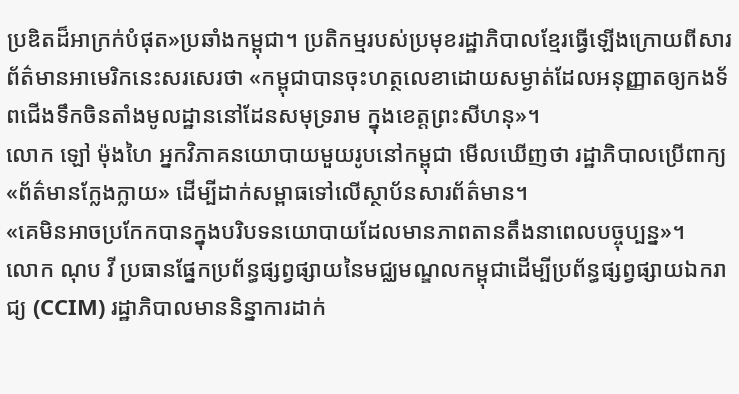ប្រឌិតដ៏អាក្រក់បំផុត»ប្រឆាំងកម្ពុជា។ ប្រតិកម្មរបស់ប្រមុខរដ្ឋាភិបាលខ្មែរធ្វើឡើងក្រោយពីសារព័ត៌មានអាមេរិកនេះសរសេរថា «កម្ពុជាបានចុះហត្ថលេខាដោយសម្ងាត់ដែលអនុញ្ញាតឲ្យកងទ័ពជើងទឹកចិនតាំងមូលដ្ឋាននៅដែនសមុទ្ររាម ក្នុងខេត្តព្រះសីហនុ»។
លោក ឡៅ ម៉ុងហៃ អ្នកវិភាគនយោបាយមួយរូបនៅកម្ពុជា មើលឃើញថា រដ្ឋាភិបាលប្រើពាក្យ «ព័ត៌មានក្លែងក្លាយ» ដើម្បីដាក់សម្ពាធទៅលើស្ថាប័នសារព័ត៌មាន។
«គេមិនអាចប្រកែកបានក្នុងបរិបទនយោបាយដែលមានភាពតានតឹងនាពេលបច្ចុប្បន្ន»។
លោក ណុប វី ប្រធានផ្នែកប្រព័ន្ធផ្សព្វផ្សាយនៃមជ្ឈមណ្ឌលកម្ពុជាដើម្បីប្រព័ន្ធផ្សព្វផ្សាយឯករាជ្យ (CCIM) រដ្ឋាភិបាលមាននិន្នាការដាក់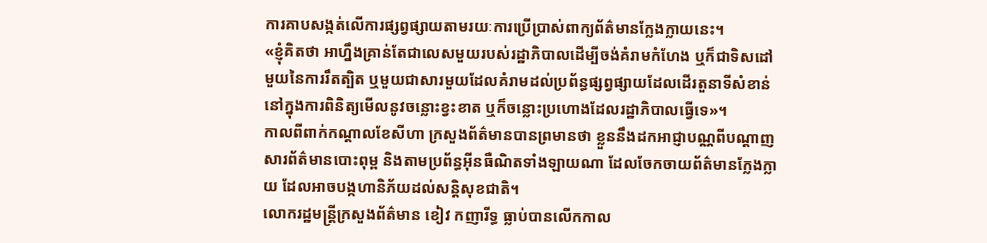ការគាបសង្កត់លើការផ្សព្វផ្សាយតាមរយៈការប្រើប្រាស់ពាក្យព័ត៌មានក្លែងក្លាយនេះ។
«ខ្ញុំគិតថា អាហ្នឹងគ្រាន់តែជាលេសមួយរបស់រដ្ឋាភិបាលដើម្បីចង់គំរាមកំហែង ឬក៏ជាទិសដៅមួយនៃការរឹតត្បិត ឬមួយជាសារមួយដែលគំរាមដល់ប្រព័ន្ធផ្សព្វផ្សាយដែលដើរតួនាទីសំខាន់នៅក្នុងការពិនិត្យមើលនូវចន្លោះខ្វះខាត ឬក៏ចន្លោះប្រហោងដែលរដ្ឋាភិបាលធ្វើទេ»។
កាលពីពាក់កណ្តាលខែសីហា ក្រសួងព័ត៌មានបានព្រមានថា ខ្លួននឹងដកអាជ្ញាបណ្ណពីបណ្តាញសារព័ត៌មានបោះពុម្ព និងតាមប្រព័ន្ធអ៊ីនធឺណិតទាំងឡាយណា ដែលចែកចាយព័ត៌មានក្លែងក្លាយ ដែលអាចបង្កហានិភ័យដល់សន្តិសុខជាតិ។
លោករដ្ឋមន្ត្រីក្រសួងព័ត៌មាន ខៀវ កញារីទ្ធ ធ្លាប់បានលើកកាល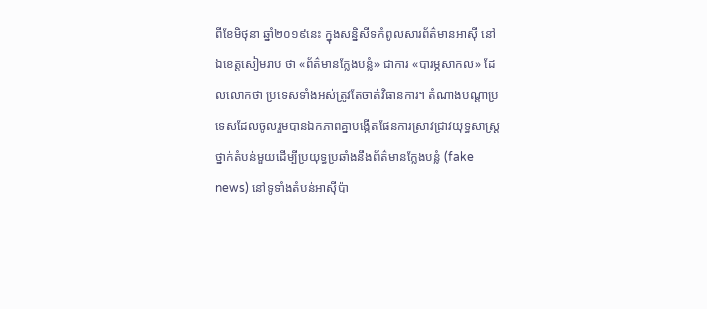ពីខែមិថុនា ឆ្នាំ២០១៩នេះ ក្នុងសន្និសីទកំពូលសារព័ត៌មានអាស៊ី នៅឯខេត្តសៀមរាប ថា «ព័ត៌មានក្លែងបន្លំ» ជាការ «បារម្ភសាកល» ដែលលោកថា ប្រទេសទាំងអស់ត្រូវតែចាត់វិធានការ។ តំណាងបណ្តាប្រទេសដែលចូលរួមបានឯកភាពគ្នាបង្កើតផែនការស្រាវជ្រាវយុទ្ធសាស្ត្រថ្នាក់តំបន់មួយដើម្បីប្រយុទ្ធប្រឆាំងនឹងព័ត៌មានក្លែងបន្លំ (fake news) នៅទូទាំងតំបន់អាស៊ីប៉ា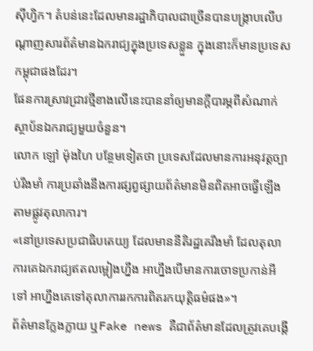ស៊ីហ្វិក។ តំបន់នេះដែលមានរដ្ឋាភិបាលជាច្រើនបានបង្ក្រាបលើបណ្តាញសារព័ត៌មានឯករាជ្យក្នុងប្រទេសខ្លួន ក្នុងនោះក៏មានប្រទេសកម្ពុជាផងដែរ។
ផែនការស្រាវជ្រាវថ្មីខាងលើនេះបាននាំឲ្យមានក្តីបារម្ភពីសំណាក់ស្ថាប័នឯករាជ្យមួយចំនួន។
លោក ឡៅ ម៉ុងហៃ បន្ថែមទៀតថា ប្រទេសដែលមានការអនុវត្តច្បាប់រឹងមាំ ការប្រឆាំងនឹងការផ្សព្វផ្សាយព័ត៌មានមិនពិតអាចធ្វើឡើងតាមផ្លូវតុលាការ។
«នៅប្រទេសប្រជាធិបតេយ្យ ដែលមាននីតិរដ្ឋគេរឹងមាំ ដែលតុលាការគេឯករាជ្យឥតលម្អៀងហ្នឹង អាហ្នឹងបើមានការចោទប្រកាន់អីទៅ អាហ្នឹងគេទៅតុលាការរកការពិតរកយុត្តិធម៌ផង»។
ព័ត៌មានក្លែងក្លាយ ឬFake news គឺជាព័ត៌មានដែលត្រូវគេបង្កើ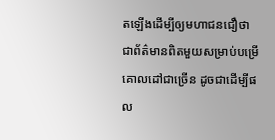តឡើងដើម្បីឲ្យមហាជនជឿថា ជាព័ត៌មានពិតមួយសម្រាប់បម្រើគោលដៅជាច្រើន ដូចជាដើម្បីផល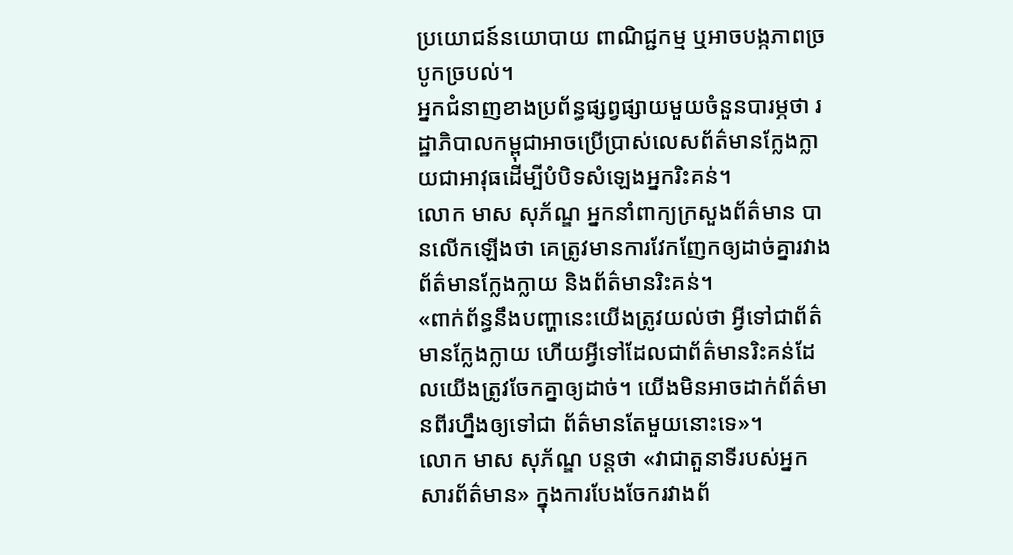ប្រយោជន៍នយោបាយ ពាណិជ្ជកម្ម ឬអាចបង្កភាពច្របូកច្របល់។
អ្នកជំនាញខាងប្រព័ន្ធផ្សព្វផ្សាយមួយចំនួនបារម្ភថា រដ្ឋាភិបាលកម្ពុជាអាចប្រើប្រាស់លេសព័ត៌មានក្លែងក្លាយជាអាវុធដើម្បីបំបិទសំឡេងអ្នករិះគន់។
លោក មាស សុភ័ណ្ឌ អ្នកនាំពាក្យក្រសួងព័ត៌មាន បានលើកឡើងថា គេត្រូវមានការវែកញែកឲ្យដាច់គ្នារវាងព័ត៌មានក្លែងក្លាយ និងព័ត៌មានរិះគន់។
«ពាក់ព័ន្ធនឹងបញ្ហានេះយើងត្រូវយល់ថា អ្វីទៅជាព័ត៌មានក្លែងក្លាយ ហើយអ្វីទៅដែលជាព័ត៌មានរិះគន់ដែលយើងត្រូវចែកគ្នាឲ្យដាច់។ យើងមិនអាចដាក់ព័ត៌មានពីរហ្នឹងឲ្យទៅជា ព័ត៌មានតែមួយនោះទេ»។
លោក មាស សុភ័ណ្ឌ បន្តថា «វាជាតួនាទីរបស់អ្នកសារព័ត៌មាន» ក្នុងការបែងចែករវាងព័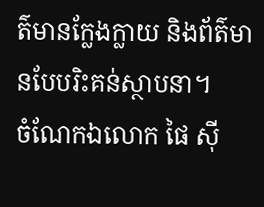ត៌មានក្លែងក្លាយ និងព័ត៌មានបែបរិះគន់ស្ថាបនា។
ចំណែកឯលោក ផៃ ស៊ី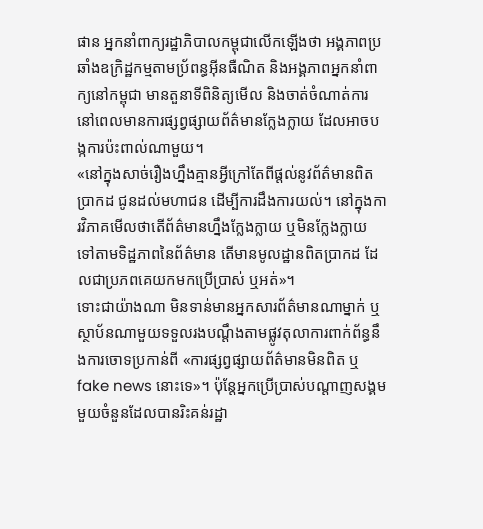ផាន អ្នកនាំពាក្យរដ្ឋាភិបាលកម្ពុជាលើកឡើងថា អង្គភាពប្រឆាំងឧក្រិដ្ឋកម្មតាមប្រ័ពន្ធអ៊ីនធឺណិត និងអង្គភាពអ្នកនាំពាក្យនៅកម្ពុជា មានតួនាទីពិនិត្យមើល និងចាត់ចំណាត់ការ នៅពេលមានការផ្សព្វផ្សាយព័ត៌មានក្លែងក្លាយ ដែលអាចបង្កការប៉ះពាល់ណាមួយ។
«នៅក្នុងសាច់រឿងហ្នឹងគ្មានអ្វីក្រៅតែពីផ្តល់នូវព័ត៌មានពិតប្រាកដ ជូនដល់មហាជន ដើម្បីការដឹងការយល់។ នៅក្នុងការវិភាគមើលថាតើព័ត៌មានហ្នឹងក្លែងក្លាយ ឬមិនក្លែងក្លាយ ទៅតាមទិដ្ឋភាពនៃព័ត៌មាន តើមានមូលដ្ឋានពិតប្រាកដ ដែលជាប្រភពគេយកមកប្រើប្រាស់ ឬអត់»។
ទោះជាយ៉ាងណា មិនទាន់មានអ្នកសារព័ត៌មានណាម្នាក់ ឬស្ថាប័នណាមួយទទួលរងបណ្តឹងតាមផ្លូវតុលាការពាក់ព័ន្ធនឹងការចោទប្រកាន់ពី «ការផ្សព្វផ្សាយព័ត៌មានមិនពិត ឬfake news នោះទេ»។ ប៉ុន្តែអ្នកប្រើប្រាស់បណ្តាញសង្គមមួយចំនួនដែលបានរិះគន់រដ្ឋា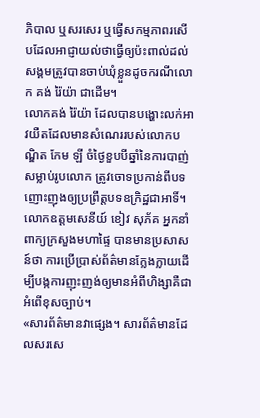ភិបាល ឬសរសេរ ឬធ្វើសកម្មភាពរសើបដែលអាជ្ញាយល់ថាធ្វើឲ្យប៉ះពាល់ដល់សង្គមត្រូវបានចាប់ឃុំខ្លួនដូចករណីលោក គង់ រ៉ៃយ៉ា ជាដើម។
លោកគង់ រ៉ៃយ៉ា ដែលបានបង្ហោះលក់អាវយឺតដែលមានសំណេររបស់លោកបណ្ឌិត កែម ឡី ចំថ្ងៃខួបបីឆ្នាំនៃការបាញ់សម្លាប់រូបលោក ត្រូវចោទប្រកាន់ពីបទញោះញុងឲ្យប្រព្រឹត្តបទឧក្រិដ្ឋជាអាទិ៍។
លោកឧត្តមសេនីយ៍ ខៀវ សុភ័គ អ្នកនាំពាក្យក្រសួងមហាផ្ទៃ បានមានប្រសាសន៍ថា ការប្រើប្រាស់ព័ត៌មានក្លែងក្លាយដើម្បីបង្កការញុះញង់ឲ្យមានអំពីហិង្សាគឺជាអំពើខុសច្បាប់។
«សារព័ត៌មានវាផ្សេង។ សារព័ត៌មានដែលសរសេ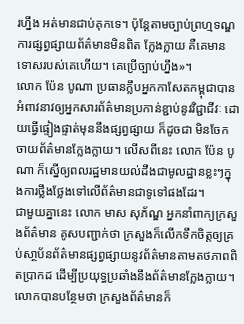រហ្នឹង អត់មានជាប់គុកទេ។ ប៉ុន្តែតាមច្បាប់ព្រហ្មទណ្ឌ ការផ្សព្វផ្សាយព័ត៌មានមិនពិត ក្លែងក្លាយ គឺគេមានទោសរបស់គេហើយ។ គេប្រើច្បាប់ហ្នឹង»។
លោក ប៉ែន បូណា ប្រធានក្លឹបអ្នកកាសែតកម្ពុជាបានអំពាវនាវឲ្យអ្នកសារព័ត៌មានប្រកាន់ខ្ជាប់នូវវិជ្ជាជីវៈ ដោយធ្វើផ្ទៀងផ្ទាត់មុននឹងផ្សព្វផ្សាយ ក៏ដូចជា មិនចែកចាយព័ត៌មានក្លែងក្លាយ។ លើសពីនេះ លោក ប៉ែន បូណា ក៏ស្នើឲ្យពលរដ្ឋមានយល់ដឹងជាមូលដ្ឋានខ្លះៗក្នុងការថ្លឹងថ្លែងទៅលើព័ត៌មានជាទូទៅផងដែរ។
ជាមួយគ្នានេះ លោក មាស សុភ័ណ្ឌ អ្នកនាំពាក្យក្រសួងព័ត៌មាន គូសបញ្ជាក់ថា ក្រសួងក៏លើកទឹកចិត្តឲ្យគ្រប់សា្ថប័នព័ត៌មានផ្សព្វផ្សាយនូវព័ត៌មានតាមតថភាពពិតប្រាកដ ដើម្បីប្រយុទ្ធប្រឆាំងនឹងព័ត៌មានក្លែងក្លាយ។ លោកបានបន្ថែមថា ក្រសួងព័ត៌មានក៏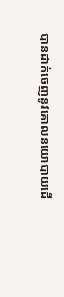បានដាក់ចេញនូវគោលនយោបាយដើ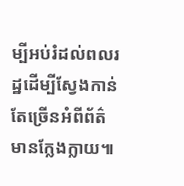ម្បីអប់រំដល់ពលរដ្ឋដើម្បីស្វែងកាន់តែច្រើនអំពីព័ត៌មានក្លែងក្លាយ៕